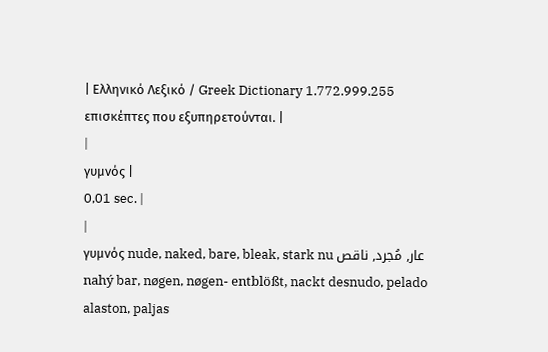| Ελληνικό Λεξικό / Greek Dictionary 1.772.999.255 επισκέπτες που εξυπηρετούνται. |
|
γυμνός |
0,01 sec. |
|
γυμνός nude, naked, bare, bleak, stark nu عار, مُجرد, ناقص nahý bar, nøgen, nøgen- entblößt, nackt desnudo, pelado alaston, paljas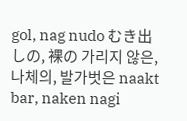gol, nag nudo むき出しの, 裸の 가리지 않은, 나체의, 발가벗은 naakt bar, naken nagi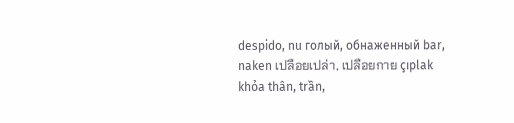despido, nu голый, обнаженный bar, naken เปลือยเปล่า, เปลือยกาย çıplak khỏa thân, trần,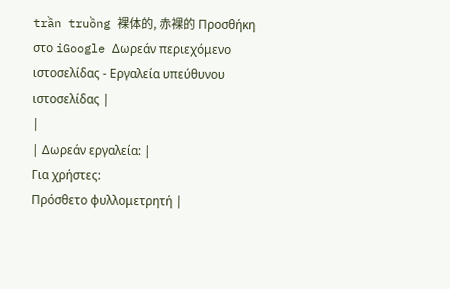trần truồng 裸体的, 赤裸的 Προσθήκη στο iGoogle Δωρεάν περιεχόμενο ιστοσελίδας - Εργαλεία υπεύθυνου ιστοσελίδας |
|
| Δωρεάν εργαλεία: |
Για χρήστες:
Πρόσθετο φυλλομετρητή |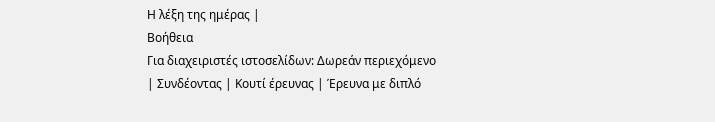Η λέξη της ημέρας |
Βοήθεια
Για διαχειριστές ιστοσελίδων: Δωρεάν περιεχόμενο | Συνδέοντας | Κουτί έρευνας | Έρευνα με διπλό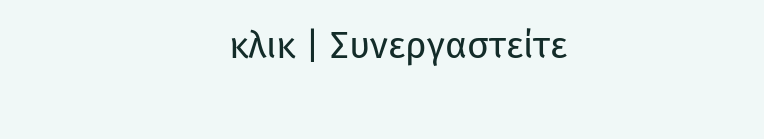κλικ | Συνεργαστείτε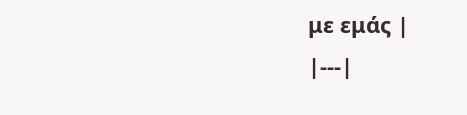με εμάς |
|---|